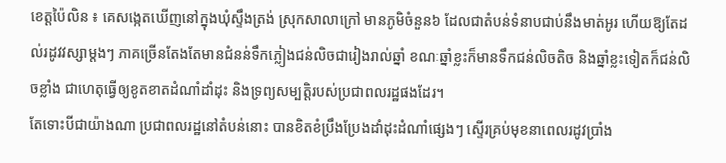ខេត្តប៉ៃលិន ៖ គេសង្កេតឃើញនៅក្នុងឃុំស្ទឹងត្រង់ ស្រុកសាលាក្រៅ មានភូមិចំនួន៦ ដែលជាតំបន់ទំនាបជាប់នឹងមាត់អូរ ហើយឱ្យតែដល់រដូវវស្សាម្តងៗ ភាគច្រើនតែងតែមានជំនន់ទឹកភ្លៀងជន់លិចជារៀងរាល់ឆ្នាំ ខណៈឆ្នាំខ្លះក៏មានទឹកជន់លិចតិច និងឆ្នាំខ្លះទៀតក៏ជន់លិចខ្លាំង ជាហេតុធ្វើឲ្យខូតខាតដំណាំដាំដុះ និងទ្រព្យសម្បត្តិរបស់ប្រជាពលរដ្ឋផងដែរ។
តែទោះបីជាយ៉ាងណា ប្រជាពលរដ្ឋនៅតំបន់នោះ បានខិតខំប្រឹងប្រែងដាំដុះដំណាំផ្សេងៗ ស្ទើរគ្រប់មុខនាពេលរដូវប្រាំង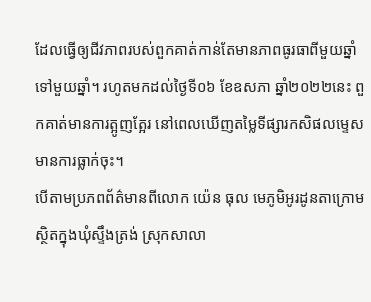ដែលធ្វើឲ្យជីវភាពរបស់ពួកគាត់កាន់តែមានភាពធូរធាពីមួយឆ្នាំទៅមួយឆ្នាំ។ រហូតមកដល់ថ្ងៃទី០៦ ខែឧសភា ឆ្នាំ២០២២នេះ ពួកគាត់មានការត្អូញត្អែរ នៅពេលឃើញតម្លៃទីផ្សារកសិផលម្ទេសមានការធ្លាក់ចុះ។
បើតាមប្រភពព័ត៌មានពីលោក យ៉េន ធុល មេភូមិអូរដូនតាក្រោម ស្ថិតក្នុងឃុំស្ទឹងត្រង់ ស្រុកសាលា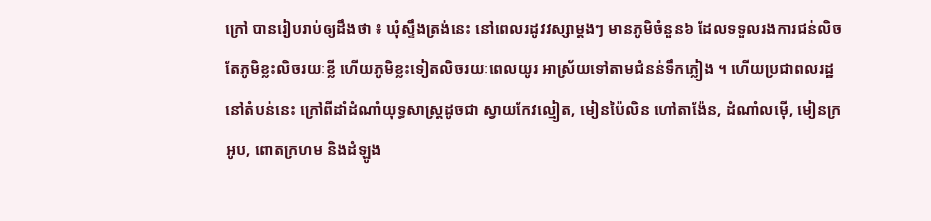ក្រៅ បានរៀបរាប់ឲ្យដឹងថា ៖ ឃុំស្ទឹងត្រង់នេះ នៅពេលរដូវវស្សាម្តងៗ មានភូមិចំនួន៦ ដែលទទួលរងការជន់លិច តែភូមិខ្លះលិចរយៈខ្លី ហើយភូមិខ្លះទៀតលិចរយៈពេលយូរ អាស្រ័យទៅតាមជំនន់ទឹកភ្លៀង ។ ហើយប្រជាពលរដ្ឋនៅតំបន់នេះ ក្រៅពីដាំដំណាំយុទ្ធសាស្ត្រដូចជា ស្វាយកែវល្មៀត, មៀនប៉ៃលិន ហៅតាង៉ែន, ដំណាំលម៉ើ, មៀនក្រអូប, ពោតក្រហម និងដំឡូង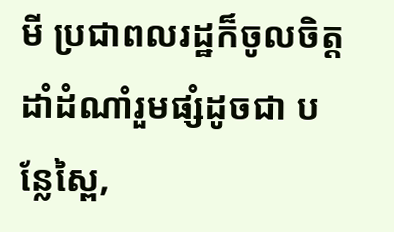មី ប្រជាពលរដ្ឋក៏ចូលចិត្តដាំដំណាំរួមផ្សំដូចជា បន្លែស្ពៃ,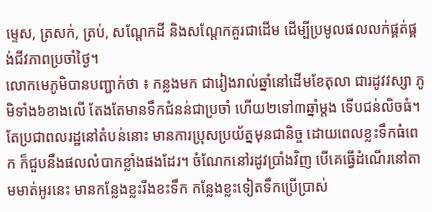ម្ទេស, ត្រសក់, ត្រប់, សណ្តែកដី និងសណ្តែកគួរជាដើម ដើម្បីប្រមូលផលលក់ផ្គត់ផ្គង់ជីវភាពប្រចាំថ្ងៃ។
លោកមេភូមិបានបញ្ជាក់ថា ៖ កន្លងមក ជារៀងរាល់ឆ្នាំនៅដើមខែតុលា ជារដូវវស្សា ភូមិទាំង៦ខាងលើ តែងតែមានទឹកជំនន់ជាប្រចាំ ហើយ២ទៅ៣ឆ្នាំម្តង ទើបជន់លិចធំ។ តែប្រជាពលរដ្ឋនៅតំបន់នោះ មានការប្រុសប្រយ័ត្នមុនជានិច្ច ដោយពេលខ្លះទឹកធំពេក ក៏ជួបនឹងផលលំបាកខ្លាំងផងដែរ។ ចំណែកនៅរដូវប្រាំងវិញ បើគេធ្វើដំណើរនៅតាមមាត់អូរនេះ មានកន្លែងខ្លះរីងខះទឹក កន្លែងខ្លះទៀតទឹកប្រើប្រាស់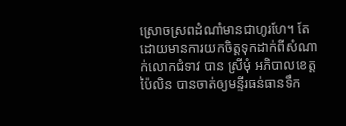ស្រោចស្រពដំណាំមានជាហូរហែ។ តែដោយមានការយកចិត្តទុកដាក់ពីសំណាក់លោកជំទាវ បាន ស្រីមុំ អភិបាលខេត្តប៉ៃលិន បានចាត់ឲ្យមន្ទីរធន់ធានទឹក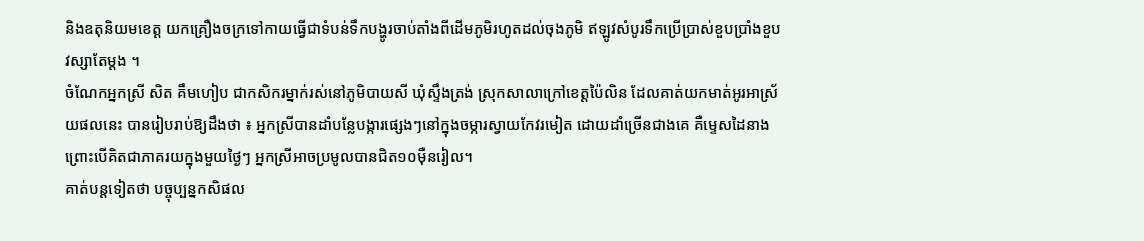និងឧតុនិយមខេត្ត យកគ្រឿងចក្រទៅកាយធ្វើជាទំបន់ទឹកបង្ហូរចាប់តាំងពីដើមភូមិរហូតដល់ចុងភូមិ ឥឡូវសំបូរទឹកប្រើប្រាស់ខួបប្រាំងខួបវស្សាតែម្តង ។
ចំណែកអ្នកស្រី សិត គឹមហៀប ជាកសិករម្នាក់រស់នៅភូមិបាយសី ឃុំស្ទឹងត្រង់ ស្រុកសាលាក្រៅខេត្តប៉ៃលិន ដែលគាត់យកមាត់អូរអាស្រ័យផលនេះ បានរៀបរាប់ឱ្យដឹងថា ៖ អ្នកស្រីបានដាំបន្លែបង្ការផ្សេងៗនៅក្នុងចម្ការស្វាយកែវរមៀត ដោយដាំច្រើនជាងគេ គឺម្ទេសដៃនាង ព្រោះបើគិតជាភាគរយក្នុងមួយថ្ងៃៗ អ្នកស្រីអាចប្រមូលបានជិត១០ម៉ឺនរៀល។
គាត់បន្តទៀតថា បច្ចុប្បន្នកសិផល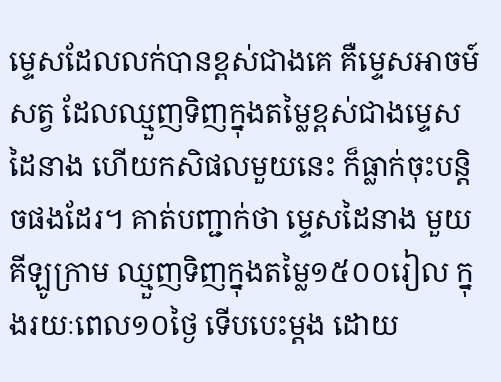ម្ទេសដែលលក់បានខ្ពស់ជាងគេ គឺម្ទេសអាចម៍សត្វ ដែលឈ្មួញទិញក្នុងតម្លៃខ្ពស់ជាងម្ទេសដៃនាង ហើយកសិផលមួយនេះ ក៏ធ្លាក់ចុះបន្តិចផងដែរ។ គាត់បញ្ជាក់ថា ម្ទេសដៃនាង មួយគីឡូក្រាម ឈ្មួញទិញក្នុងតម្លៃ១៥០០រៀល ក្នុងរយៈពេល១០ថ្ងៃ ទើបបេះម្តង ដោយ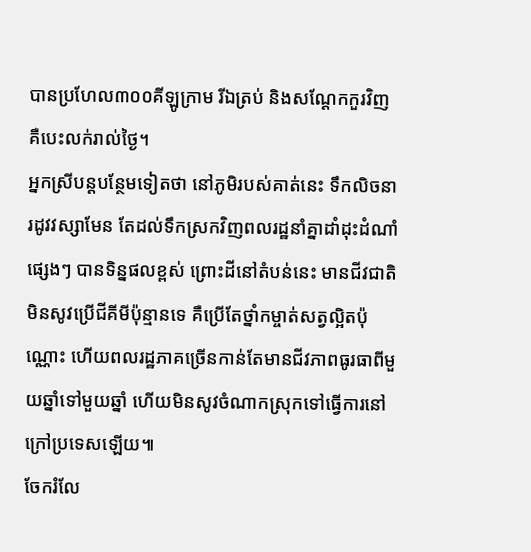បានប្រហែល៣០០គីឡូក្រាម រីឯត្រប់ និងសណ្តែកកួរវិញ គឺបេះលក់រាល់ថ្ងៃ។
អ្នកស្រីបន្តបន្ថែមទៀតថា នៅភូមិរបស់គាត់នេះ ទឹកលិចនារដូវវស្សាមែន តែដល់ទឹកស្រកវិញពលរដ្ឋនាំគ្នាដាំដុះដំណាំផ្សេងៗ បានទិន្នផលខ្ពស់ ព្រោះដីនៅតំបន់នេះ មានជីវជាតិ មិនសូវប្រើជីគីមីប៉ុន្មានទេ គឺប្រើតែថ្នាំកម្ចាត់សត្វល្អិតប៉ុណ្ណោះ ហើយពលរដ្ឋភាគច្រើនកាន់តែមានជីវភាពធូរធាពីមួយឆ្នាំទៅមួយឆ្នាំ ហើយមិនសូវចំណាកស្រុកទៅធ្វើការនៅក្រៅប្រទេសឡើយ៕
ចែករំលែ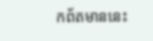កព័តមាននេះ